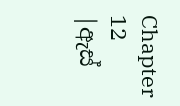Chapter 12 |ඇස්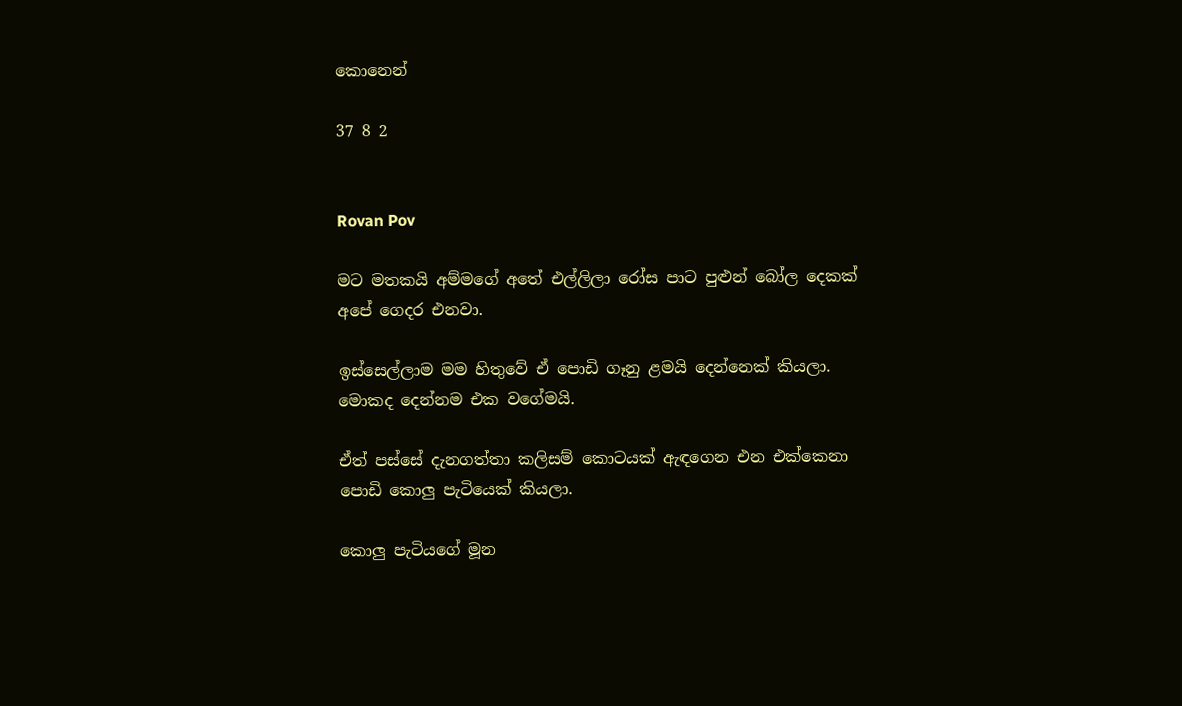කොනෙන්

37 8 2


Rovan Pov

මට මතකයි අම්මගේ අතේ එල්ලිලා රෝස පාට පුළුන් බෝල දෙකක් අපේ ගෙදර එනවා.

ඉස්සෙල්ලාම මම හිතුවේ ඒ පොඩි ගෑනු ළමයි දෙන්නෙක් කියලා. මොකද දෙන්නම එක වගේමයි.

ඒත් පස්සේ දැනගත්තා කලිසම් කොටයක් ඇඳගෙන එන එක්කෙනා පොඩි කොලු පැටියෙක් කියලා.

කොලු පැටියගේ මූන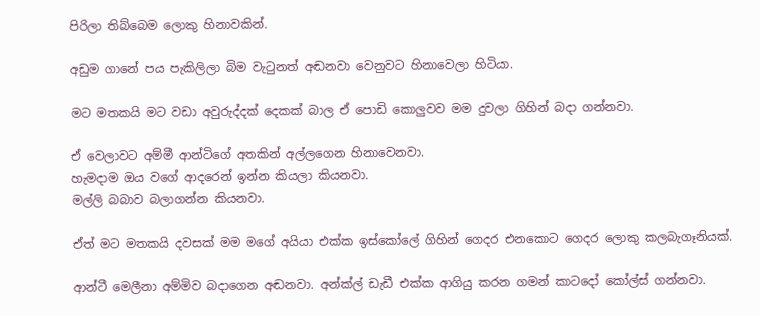පිරිලා තිබ්බෙම ලොකු හිනාවකින්.

අඩුම ගානේ පය පැකිලිලා බිම වැටුනත් අඬනවා වෙනුවට හිනාවෙලා හිටියා.

මට මතකයි මට වඩා අවුරුද්දක් දෙකක් බාල ඒ පොඩි කොලුවව මම දුවලා ගිහින් බදා ගන්නවා.

ඒ වෙලාවට අම්මී ආන්ටිගේ අතකින් අල්ලගෙන හිනාවෙනවා.
හැමදාම ඔය වගේ ආදරෙන් ඉන්න කියලා කියනවා.
මල්ලි බබාව බලාගන්න කියනවා.

ඒත් මට මතකයි දවසක් මම මගේ අයියා එක්ක ඉස්කෝලේ ගිහින් ගෙදර එනකොට ගෙදර ලොකු කලබැගෑනියක්.

ආන්ටී මෙලීනා අම්මිව බදාගෙන අඬනවා. අන්ක්ල් ඩැඩී එක්ක ආගියු කරන ගමන් කාටදෝ කෝල්ස් ගන්නවා.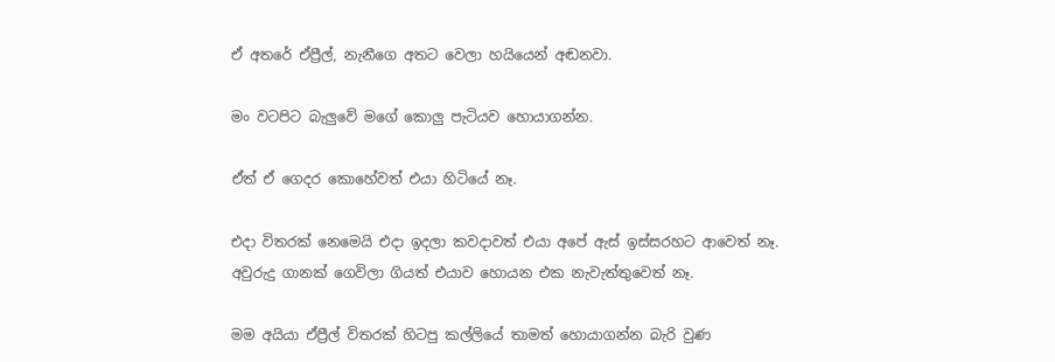ඒ අතරේ ඒප්‍රීල්, නැනීගෙ අතට වෙලා හයියෙන් අඬනවා.

මං වටපිට බැලුවේ මගේ කොලු පැටියව හොයාගන්න.

ඒත් ඒ ගෙදර කොහේවත් එයා හිටියේ නෑ.

එදා විතරක් නෙමෙයි එදා ඉදලා කවදාවත් එයා අපේ ඇස් ඉස්සරහට ආවෙත් නෑ.
අවුරුදු ගානක් ගෙවිලා ගියත් එයාව හොයන එක නැවැත්තුවෙත් නෑ.

මම අයියා ඒප්‍රීල් විතරක් හිටපු කල්ලියේ තාමත් හොයාගන්න බැරි වුණ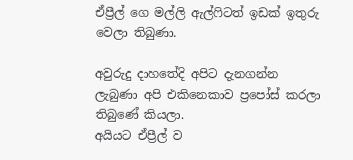ඒප්‍රීල් ගෙ මල්ලි ඇල්ෆිටත් ඉඩක් ඉතුරු වෙලා තිබුණා.

අවුරුදු දාහතේදි අපිට දැනගන්න ලැබුණා අපි එකිනෙකාව ප්‍රපෝස් කරලා තිබුණේ කියලා.
අයියට ඒප්‍රීල් ව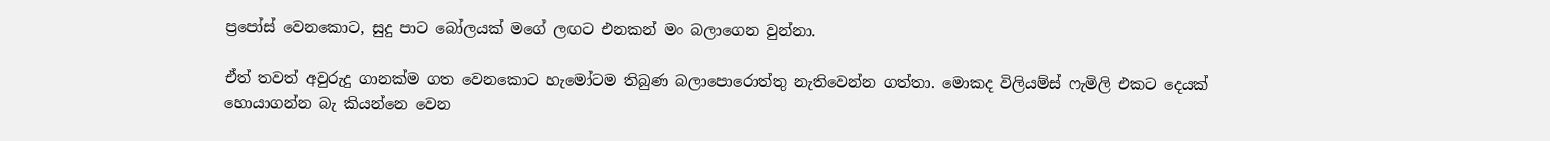ප්‍රපෝස් වෙනකොට, සුදු පාට බෝලයක් මගේ ලඟට එනකන් මං බලාගෙන වුන්නා.

ඒත් තවත් අවුරුදු ගානක්ම ගත වෙනකොට හැමෝටම තිබුණ බලාපොරොත්තු නැතිවෙන්න ගත්තා. මොකද විලියම්ස් ෆැමිලි එකට දෙයක් හොයාගන්න බැ කියන්නෙ වෙන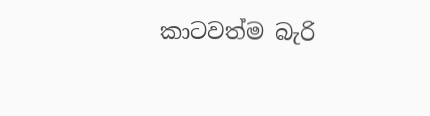කාටවත්ම බැරි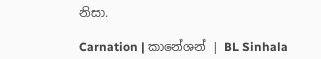නිසා.

Carnation | කානේශන් | BL Sinhala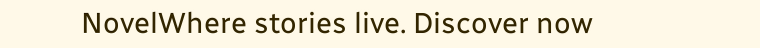NovelWhere stories live. Discover now